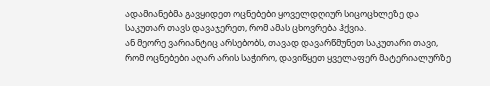ადამიანებმა გავყიდეთ ოცნებები ყოველდღიურ სიცოცხლეზე და საკუთარ თავს დავაჯერეთ, რომ ამას ცხოვრება ჰქვია.
ან მეორე ვარიანტიც არსებობს, თავად დავარწმუნეთ საკუთარი თავი, რომ ოცნებები აღარ არის საჭირო, დავიწყეთ ყველაფერ მატერიალურზე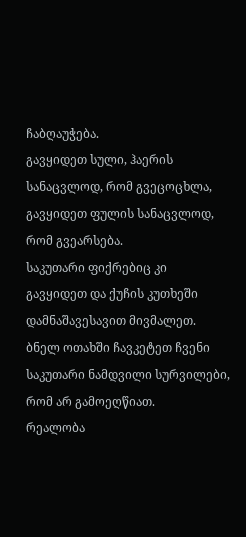ჩაბღაუჭება.
გავყიდეთ სული, ჰაერის სანაცვლოდ, რომ გვეცოცხლა, გავყიდეთ ფულის სანაცვლოდ, რომ გვეარსება.
საკუთარი ფიქრებიც კი გავყიდეთ და ქუჩის კუთხეში დამნაშავესავით მივმალეთ. ბნელ ოთახში ჩავკეტეთ ჩვენი საკუთარი ნამდვილი სურვილები, რომ არ გამოეღწიათ.
რეალობა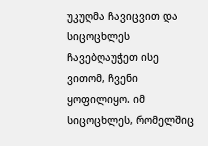უკუღმა ჩავიცვით და სიცოცხლეს ჩავებღაუჭეთ ისე ვითომ, ჩვენი ყოფილიყო. იმ სიცოცხლეს, რომელშიც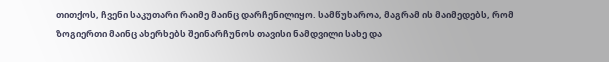თითქოს, ჩვენი საკუთარი რაიმე მაინც დარჩენილიყო. სამწუხაროა, მაგრამ ის მაიმედებს, რომ ზოგიერთი მაინც ახერხებს შეინარჩუნოს თავისი ნამდვილი სახე და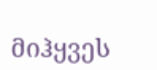მიჰყვეს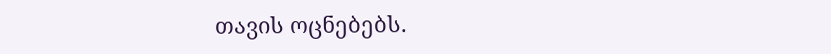თავის ოცნებებს.